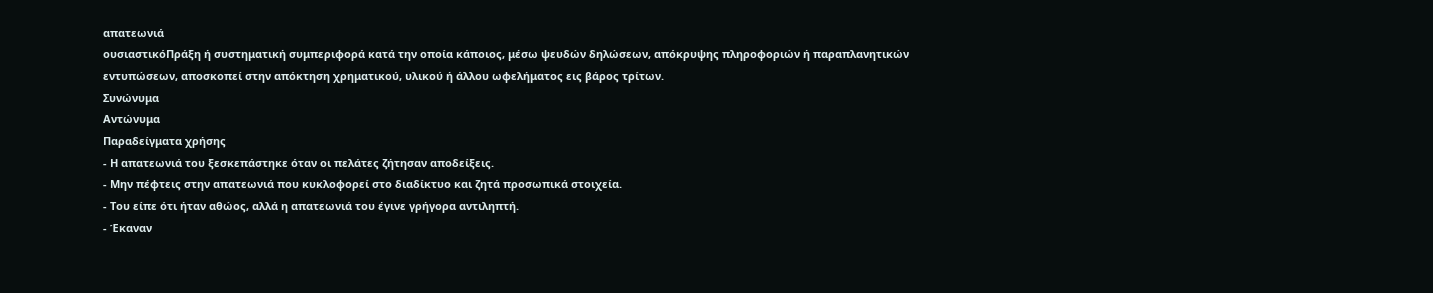απατεωνιά
ουσιαστικόΠράξη ή συστηματική συμπεριφορά κατά την οποία κάποιος, μέσω ψευδών δηλώσεων, απόκρυψης πληροφοριών ή παραπλανητικών εντυπώσεων, αποσκοπεί στην απόκτηση χρηματικού, υλικού ή άλλου ωφελήματος εις βάρος τρίτων.
Συνώνυμα
Αντώνυμα
Παραδείγματα χρήσης
- Η απατεωνιά του ξεσκεπάστηκε όταν οι πελάτες ζήτησαν αποδείξεις.
- Μην πέφτεις στην απατεωνιά που κυκλοφορεί στο διαδίκτυο και ζητά προσωπικά στοιχεία.
- Του είπε ότι ήταν αθώος, αλλά η απατεωνιά του έγινε γρήγορα αντιληπτή.
- Έκαναν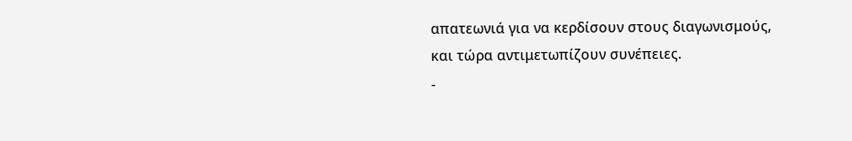απατεωνιά για να κερδίσουν στους διαγωνισμούς, και τώρα αντιμετωπίζουν συνέπειες.
-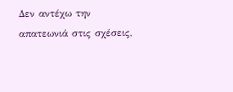Δεν αντέχω την απατεωνιά στις σχέσεις,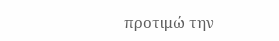προτιμώ την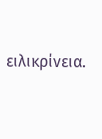ειλικρίνεια.